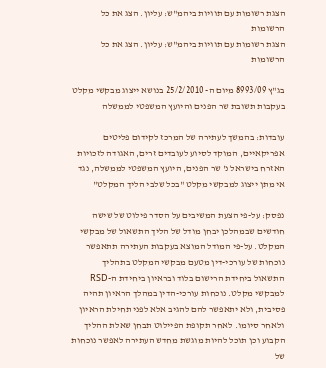הצגת רשומות עם תוויות ביהמ"ש: עליון. הצג את כל הרשומות
הצגת רשומות עם תוויות ביהמ"ש: עליון. הצג את כל הרשומות

בג"ץ 8993/09 מיום ה- 25/2/2010 בנושא ייצוג מבקשי מקלט בעקבות תשובת שר הפנים והיועץ המשפטי לממשלה

עובדות: בהמשך לעתירה של המרכז לקידום פליטים אפריקאיים, המוקד לסיוע לעובדים זרים, האגודה לזכויות האזרח בישראל נ' שר הפנים, היועץ המשפטי לממשלה, נגד אי מתן ייצוג למבקשי מקלט "בכל שלבי הליך המקלט"

נפסק: על-פי הצעת המשיבים על הסדר פילוט של שישה חודשים שבמהלכן יבחן מודל של הליך התשאול של מבקשי המקלט. על-פי המודל המוצא בעקבות העתירה תתאפשר נוכחות של עורכי-דין מטעם מבקשי המקלט בתהליך התשאול ביחידת הרישום בלוד ובראיון ביחידת ה-RSD למבקשי מקלט. נוכחות עורכי-הדין במהלך הראיון תהיה פסיבית, ולא יתאפשר להם להגיב אלא לפני תחילת הראיון ולאחר סיומו. לאחר תקופת הפיילוט תבחן שאלת ההליך הקבוע וכן תוכל להיות מוגשת מחדש העתירה לאפשר נוכחות של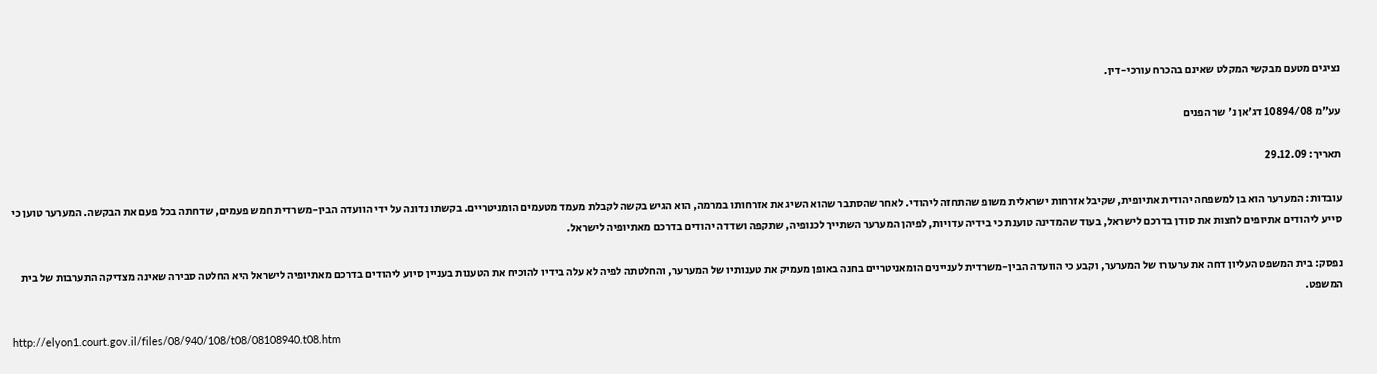נציגים מטעם מבקשי המקלט שאינם בהכרח עורכי-דין.

עע"מ 10894/08 דג'אן נ' שר הפנים

תאריך: 29.12.09

עובדות: המערער הוא בן למשפחה יהודית אתיופית, שקיבל אזרחות ישראלית משופ שהתחזה ליהודי. לאחר שהסתבר שהוא השיג את אזרחותו במרמה, הוא הגיש בקשה לקבלת מעמד מטעמים הומניטריים. בקשתו נדונה על ידי הוועדה הבין-משרדית חמש פעמים, שדחתה בכל פעם את הבקשה. המערער טוען כי סייע ליהודים אתיופים לחצות את סודן בדרכם לישראל, בעוד שהמדינה טוענת כי בידיה עדויות, לפיהן המערער השתייך לכנופיה, שתקפה ושדדה יהודים בדרכם מאתיופיה לישראל.

נפסק: בית המשפט העליון דחה את ערעורו של המערער, וקבע כי הוועדה הבין-משרדית לעניינים הומאניטריים בחנה באופן מעמיק את טענותיו של המערער, והחלטתה לפיה לא עלה בידיו להוכיח את הטענות בעניין סיוע ליהודים בדרכם מאתיופיה לישראל היא החלטה סבירה שאינה מצדיקה התערבות של בית המשפט.

http://elyon1.court.gov.il/files/08/940/108/t08/08108940.t08.htm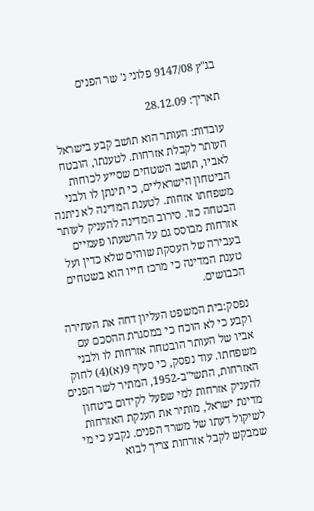בג"ץ 9147/08 פלוני נ' שר הפנים

תאריך: 28.12.09

עובדות: העותר הוא תושב קבע בישראל העותר לקבלת אזרחות. לטענתו, הובטח לאביו, תושב השטחים שסייע לכוחות הביטחון הישראליים, כי תינתן לו ולבני משפחתו אזחות. לטענת המדינה לא ניתנה הבטחה כזו. סירוב המדינה להעניק לעותר אזרחות מבוסס גם על הרשעתו פעמיים בעבירה של העסקת שוהים שלא כדין ועל טענת המדינה כי מרכז חייו הוא בשטחים הכבושים.

נפסק:בית המשפט העליון דחה את העתירה וקבע כי לא הוכח כי במסגרת ההסכם עם אביו של העותר הובטחה אזרחות לו ולבני משפחתו. עוד נפסק, כי סעיף 9(א)(4) לחוק האזרחות, התשי"ב-1952, המתיר לשר הפנים להעניק אזרחות למי שפעל לקידום ביטחון מדינת ישראל, מותיר את הענקת האזרחות לשיקול דעתו של משרד הפנים. נקבע כי מי שמבקש לקבל אזרחות צריך לבוא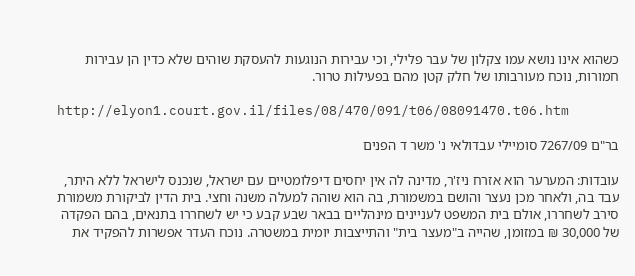כשהוא אינו נושא עמו צקלון של עבר פלילי, וכי עבירות הנוגעות להעסקת שוהים שלא כדין הן עבירות חמורות, נוכח מעורבותו של חלק קטן מהם בפעילות טרור.

http://elyon1.court.gov.il/files/08/470/091/t06/08091470.t06.htm

בר"ם 7267/09 סומיילי עבדולאי נ' משר ד הפנים

עובדות: המערער הוא אזרח ניז'ר, מדינה לה אין יחסים דיפלומטיים עם ישראל, שנכנס לישראל ללא היתר, עבד בה, ולאחר מכן נעצר והושם במשמורת, בה הוא שוהה למעלה משנה וחצי. בית הדין לביקורת משמורת סירב לשחררו, אולם בית המשפט לעניינים מינהליים בבאר שבע קבע כי יש לשחררו בתנאים, בהם הפקדה של 30,000 ₪ במזומן, שהייה ב"מעצר בית" והתייצבות יומית במשטרה. נוכח העדר אפשרות להפקיד את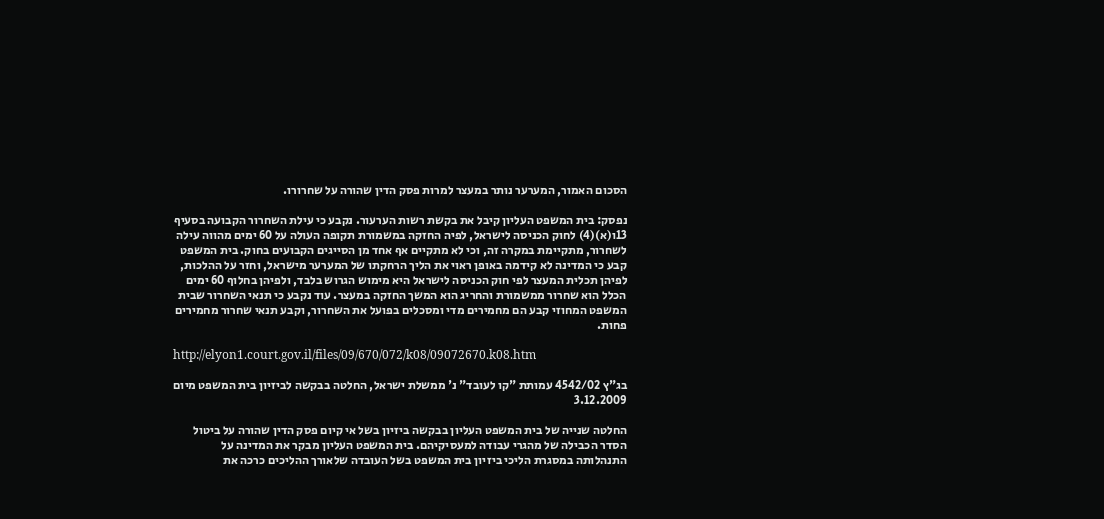הסכום האמור, המערער נותר במעצר למרות פסק הדין שהורה על שחרורו.

נפסק: בית המשפט העליון קיבל את בקשת רשות הערעור. נקבע כי עילת השחרור הקבועה בסעיף 13ו(א)(4) לחוק הכניסה לישראל, לפיה החזקה במשמורת תקופה העולה על 60 ימים מהווה עילה לשחרור, מתקיימת במקרה זה, וכי לא מתקיים אף אחד מן הסייגים הקבועים בחוק. בית המשפט קבע כי המדינה לא קידמה באופן ראוי את הליך הרחקתו של המערער מישראל, וחזר על ההלכות, לפיהן תכלית המעצר לפי חוק הכניסה לישראל היא מימוש הגרוש בלבד, ולפיהן בחלוף 60 ימים הכלל הוא שחרור ממשמורת והחריג הוא המשך החזקה במעצר. עוד נקבע כי תנאי השחרור שבית המשפט המחוזי קבע הם מחמירים מדי ומסכלים בפועל את השחרור, וקבע תנאי שחרור מחמירים פחות.

http://elyon1.court.gov.il/files/09/670/072/k08/09072670.k08.htm

בג"ץ 4542/02 עמותת "קו לעובד" נ' ממשלת ישראל, החלטה בבקשה לביזיון בית המשפט מיום 3.12.2009

החלטה שנייה של בית המשפט העליון בבקשה ביזיון בשל אי קיום פסק הדין שהורה על ביטול הסדר הכבילה של מהגרי עבודה למעסיקיהם. בית המשפט העליון מבקר את המדינה על התנהלותה במסגרת הליכי ביזיון בית המשפט בשל העובדה שלאורך ההליכים כרכה את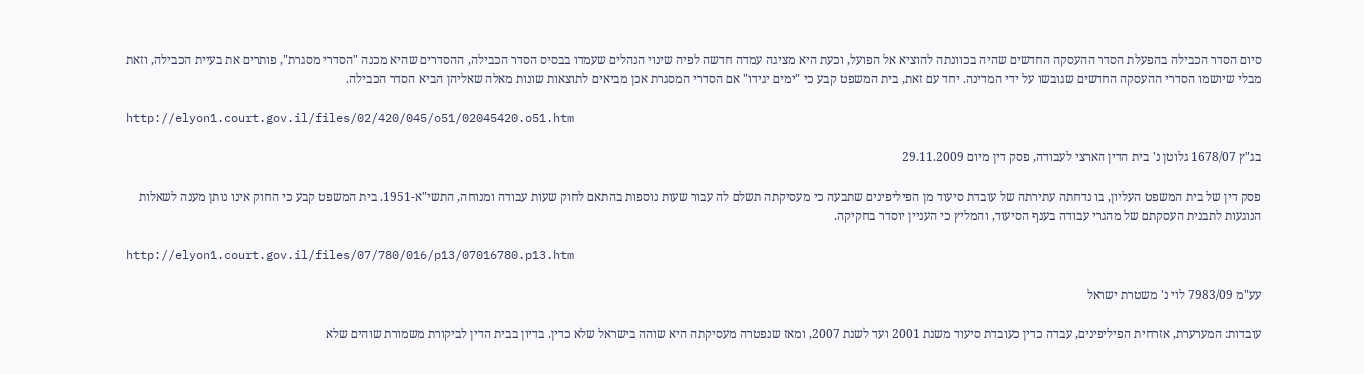סיום הסדר הכבילה בהפעלת הסדר ההעסקה החדשים שהיה בכוונתה להוציא אל הפועל, וכעת היא מציגה עמדה חדשה לפיה שינוי הנהלים שעמדו בבסיס הסדר הכבילה, ההסדרים שהיא מכנה "הסדרי מסגרת", פותרים את בעיית הכבילה, וזאת מבלי שיושמו הסדרי ההעסקה החדשים שגובשו על ידי המדינה. יחד עם זאת, בית המשפט קבע כי "ימים יגידו" אם הסדרי המסגרת אכן מביאים לתוצאות שונות מאלה שאליהן הביא הסדר הכבילה.

http://elyon1.court.gov.il/files/02/420/045/o51/02045420.o51.htm

בג"ץ 1678/07 גלוטן נ' בית הדין הארצי לעבודה, פסק דין מיום 29.11.2009

פסק דין של בית המשפט העליון, בו נדחתה עתירתה של עובדת סיעוד מן הפיליפינים שתבעה כי מעסיקתה תשלם לה עבור שעות נוספות בהתאם לחוק שעות עבודה ומנוחה, התשי"א-1951. בית המשפט קבע כי החוק אינו נותן מענה לשאלות הנוגעות לתבנית העסקתם של מהגרי עבודה בענף הסיעוד, והמליץ כי העניין יוסדר בחקיקה.

http://elyon1.court.gov.il/files/07/780/016/p13/07016780.p13.htm

עע"מ 7983/09 לוי נ' משטרת ישראל

עובדות: המערערת, אזרחית הפיליפינים, עבדה כדין כעובדת סיעוד משנת 2001 ועד לשנת 2007, ומאז שנפטרה מעסיקתה היא שוהה בישראל שלא כדין. בדיון בבית הדין לביקורת משמורת שוהים שלא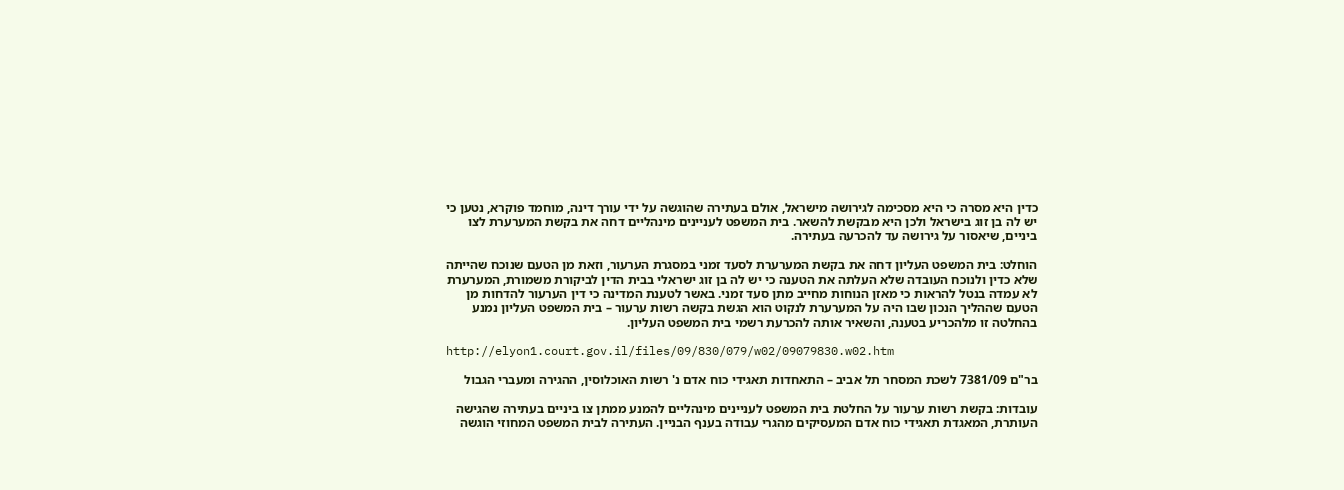כדין היא מסרה כי היא מסכימה לגירושה מישראל, אולם בעתירה שהוגשה על ידי עורך דינה, מוחמד פוקרא, נטען כי יש לה בן זוג בישראל ולכן היא מבקשת להשאר. בית המשפט לעניינים מינהליים דחה את בקשת המערערת לצו ביניים, שיאסור על גירושה עד להכרעה בעתירה.

הוחלט: בית המשפט העליון דחה את בקשת המערערת לסעד זמני במסגרת הערעור, וזאת מן הטעם שנוכח שהייתה שלא כדין ולנוכח העובדה שלא העלתה את הטענה כי יש לה בן זוג ישראלי בבית הדין לביקורת משמורת, המערערת לא עמדה בנטל להראות כי מאזן הנוחות מחייב מתן סעד זמני. באשר לטענת המדינה כי דין הערעור להדחות מן הטעם שההליך הנכון שבו היה על המערערת לנקוט הוא הגשת בקשה רשות ערעור – בית המשפט העליון נמנע בהחלטה זו מלהכריע בטענה, והשאיר אותה להכרעת רשמי בית המשפט העליון.

http://elyon1.court.gov.il/files/09/830/079/w02/09079830.w02.htm

בר"ם 7381/09 לשכת המסחר תל אביב – התאחדות תאגידי כוח אדם נ' רשות האוכלוסין, ההגירה ומעברי הגבול

עובדות: בקשת רשות ערעור על החלטת בית המשפט לעניינים מינהליים להמנע ממתן צו ביניים בעתירה שהגישה העותרת, המאגדת תאגידי כוח אדם המעסיקים מהגרי עבודה בענף הבניין. העתירה לבית המשפט המחוזי הוגשה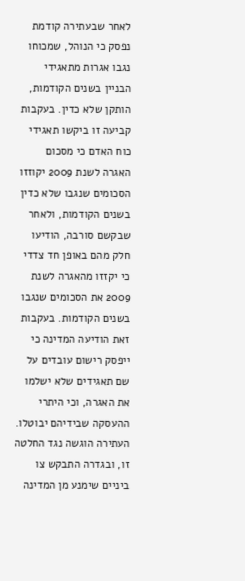לאחר שבעתירה קודמת נפסק כי הנוהל, שמכוחו נגבו אגרות מתאגידי הבניין בשנים הקודמות, הותקן שלא כדין. בעקבות קביעה זו ביקשו תאגידי כוח האדם כי מסכום האגרה לשנת 2009 יקוזזו הסכומים שנגבו שלא כדין בשנים הקודמות, ולאחר שבקשם סורבה, הודיעו חלק מהם באופן חד צדדי כי יקזזו מהאגרה לשנת 2009 את הסכומים שנגבו בשנים הקודמות. בעקבות זאת הודיעה המדינה כי ייפסק רישום עובדים על שם תאגידים שלא ישלמו את האגרה, וכי היתרי ההעסקה שבידיהם יבוטלו. העתירה הוגשה נגד החלטה זו, ובגדרה התבקש צו ביניים שימנע מן המדינה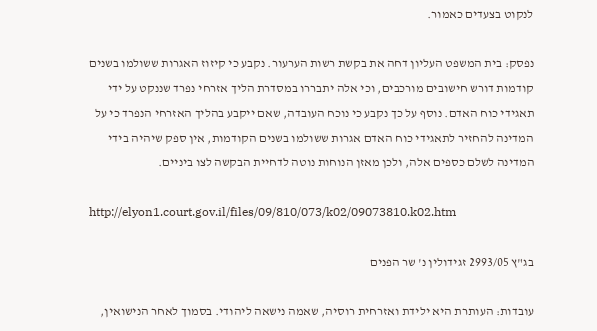לנקוט בצעדים כאמור.

נפסק: בית המשפט העליון דחה את בקשת רשות הערעור. נקבע כי קיזוז האגרות ששולמו בשנים קודמות דורש חישובים מורכבים, וכי אלה יתבררו במסדרת הליך אזרחי נפרד שננקט על ידי תאגידי כוח האדם. נוסף על כך נקבע כי נוכח העובדה, שאם ייקבע בהליך האזרחי הנפרד כי על המדינה להחזיר לתאגידי כוח האדם אגרות ששולמו בשנים הקודמות, אין ספק שיהיה בידי המדינה לשלם כספים אלה, ולכן מאזן הנוחות נוטה לדחיית הבקשה לצו ביניים.

http://elyon1.court.gov.il/files/09/810/073/k02/09073810.k02.htm

בג"ץ 2993/05 זגידולין נ' שר הפנים

עובדות: העותרת היא ילידת ואזרחית רוסיה, שאמה נישאה ליהודי. בסמוך לאחר הנישואין,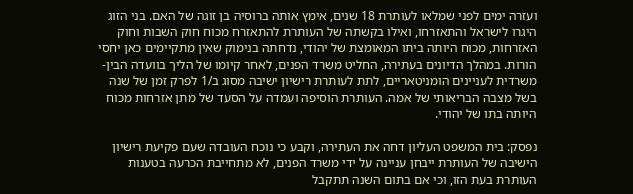ועזרה ימים לפני שמלאו לעותרת 18 שנים, אימץ אותה ברוסיה בן זוגה של האם. בני הזוג היגרו לישראל והתאזרחו, ואילו בקשתה של העותרת להתאזרח מכוח חוק השבות וחוק האזרחות, מכוח היותה ביתו המאומצת של יהודי, נדחתה בנימוק שאין מתקיימים כאן יחסי הורות. במהלך הדיונים בעתירה, החליט משרד הפנים, לאחר קיומו של הליך בוועדה הבין-משרדית לעניינים הומניטאריים, לתת לעותרת רישיון ישיבה מסוג ב/1 לפרק זמן של שנה בשל מצבה הבריאותי של אמה. העותרת הוסיפה ועמדה על הסעד של מתן אזרחות מכוח היותה בתו של יהודי.

נפסק: בית המשפט העליון דחה את העתירה, וקבע כי נוכח העובדה שעם פקיעת רישיון הישיבה של העותרת ייבחן עניינה על ידי משרד הפנים, לא מתחייבת הכרעה בטענות העותרת בעת הזו, וכי אם בתום השנה תתקבל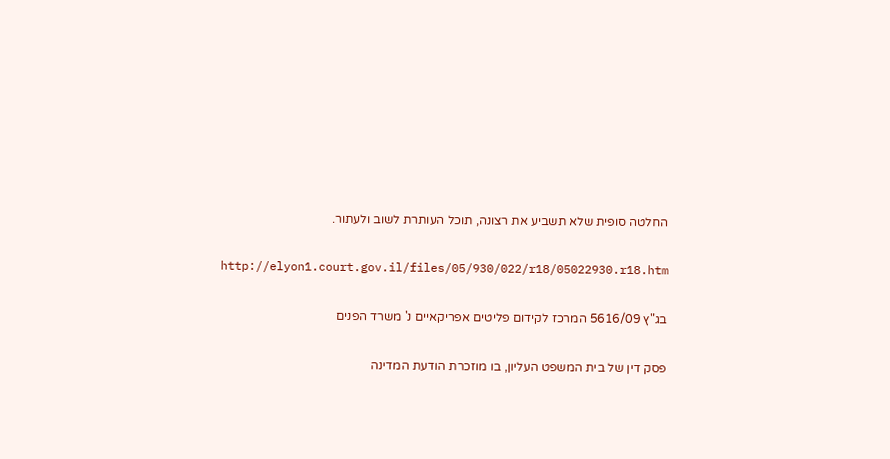החלטה סופית שלא תשביע את רצונה, תוכל העותרת לשוב ולעתור.

http://elyon1.court.gov.il/files/05/930/022/r18/05022930.r18.htm

בג"ץ 5616/09 המרכז לקידום פליטים אפריקאיים נ' משרד הפנים

פסק דין של בית המשפט העליון, בו מוזכרת הודעת המדינה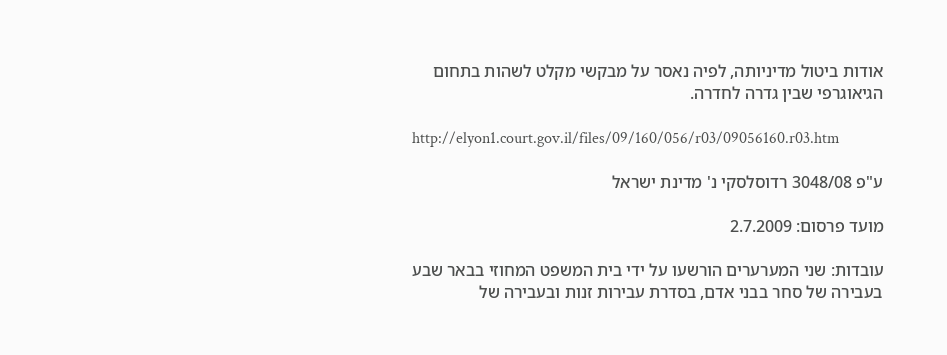אודות ביטול מדיניותה, לפיה נאסר על מבקשי מקלט לשהות בתחום הגיאוגרפי שבין גדרה לחדרה.

http://elyon1.court.gov.il/files/09/160/056/r03/09056160.r03.htm

ע"פ 3048/08 רדוסלסקי נ' מדינת ישראל

מועד פרסום: 2.7.2009

עובדות: שני המערערים הורשעו על ידי בית המשפט המחוזי בבאר שבע בעבירה של סחר בבני אדם, בסדרת עבירות זנות ובעבירה של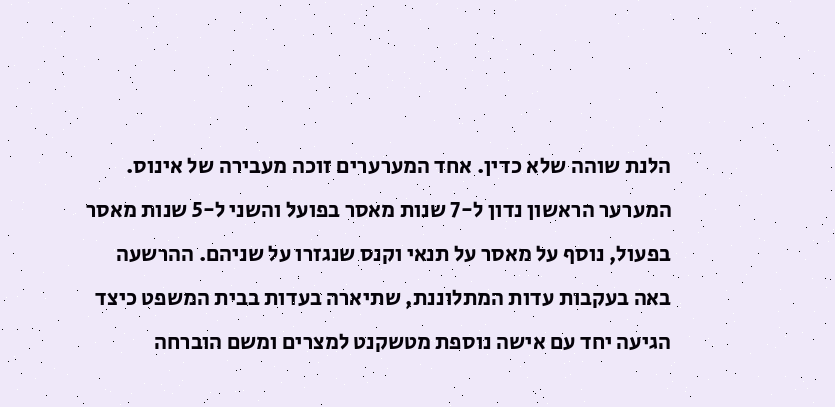הלנת שוהה שלא כדין. אחד המערערים זוכה מעבירה של אינוס. המערער הראשון נדון ל-7 שנות מאסר בפועל והשני ל-5 שנות מאסר בפעול, נוסף על מאסר על תנאי וקנס שנגזרו על שניהם. ההרשעה באה בעקבות עדות המתלוננת, שתיארה בעדות בבית המשפט כיצד הגיעה יחד עם אישה נוספת מטשקנט למצרים ומשם הוברחה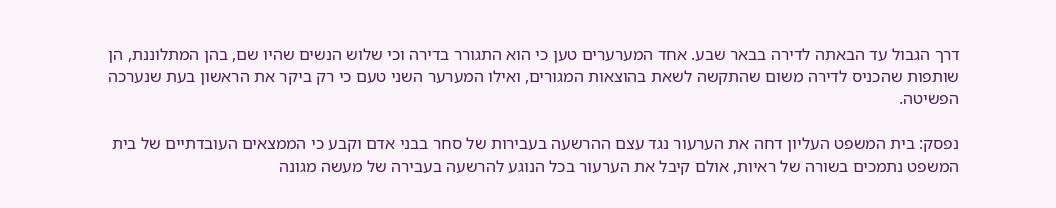דרך הגבול עד הבאתה לדירה בבאר שבע. אחד המערערים טען כי הוא התגורר בדירה וכי שלוש הנשים שהיו שם, בהן המתלוננת, הן שותפות שהכניס לדירה משום שהתקשה לשאת בהוצאות המגורים, ואילו המערער השני טעם כי רק ביקר את הראשון בעת שנערכה הפשיטה.

נפסק: בית המשפט העליון דחה את הערעור נגד עצם ההרשעה בעבירות של סחר בבני אדם וקבע כי הממצאים העובדתיים של בית המשפט נתמכים בשורה של ראיות, אולם קיבל את הערעור בכל הנוגע להרשעה בעבירה של מעשה מגונה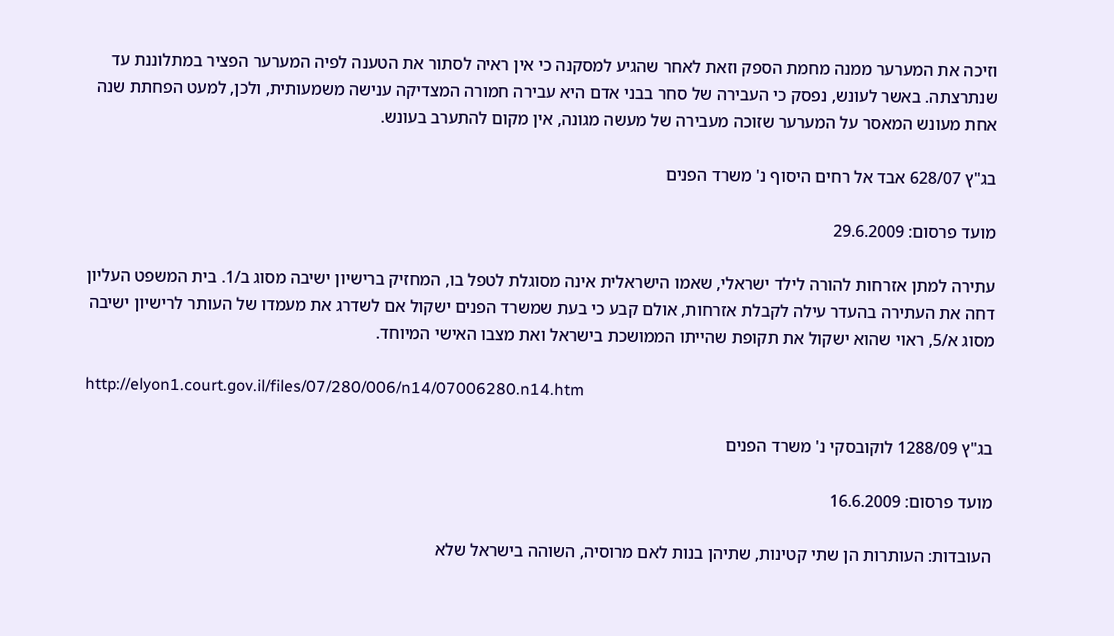וזיכה את המערער ממנה מחמת הספק וזאת לאחר שהגיע למסקנה כי אין ראיה לסתור את הטענה לפיה המערער הפציר במתלוננת עד שנתרצתה. באשר לעונש, נפסק כי העבירה של סחר בבני אדם היא עבירה חמורה המצדיקה ענישה משמעותית, ולכן, למעט הפחתת שנה אחת מעונש המאסר על המערער שזוכה מעבירה של מעשה מגונה, אין מקום להתערב בעונש.

בג"ץ 628/07 אבד אל רחים היסוף נ' משרד הפנים

מועד פרסום: 29.6.2009

עתירה למתן אזרחות להורה לילד ישראלי, שאמו הישראלית אינה מסוגלת לטפל בו, המחזיק ברישיון ישיבה מסוג ב/1. בית המשפט העליון דחה את העתירה בהעדר עילה לקבלת אזרחות, אולם קבע כי בעת שמשרד הפנים ישקול אם לשדרג את מעמדו של העותר לרישיון ישיבה מסוג א/5, ראוי שהוא ישקול את תקופת שהייתו הממושכת בישראל ואת מצבו האישי המיוחד.

http://elyon1.court.gov.il/files/07/280/006/n14/07006280.n14.htm

בג"ץ 1288/09 לוקובסקי נ' משרד הפנים

מועד פרסום: 16.6.2009

העובדות: העותרות הן שתי קטינות, שתיהן בנות לאם מרוסיה, השוהה בישראל שלא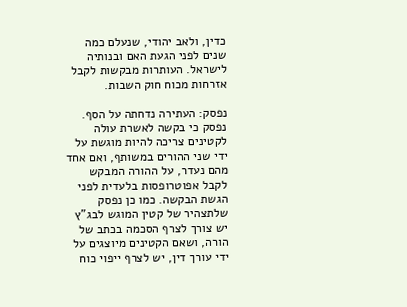כדין, ולאב יהודי, שנעלם כמה שנים לפני הגעת האם ובנותיה לישראל. העותרות מבקשות לקבל אזרחות מכוח חוק השבות.

נפסק: העתירה נדחתה על הסף. נפסק כי בקשה לאשרת עולה לקטינים צריכה להיות מוגשת על ידי שני ההורים במשותף, ואם אחד מהם נעדר, על ההורה המבקש לקבל אפוטרופסות בלעדית לפני הגשת הבקשה. כמו כן נפסק שלתצהיר של קטין המוגש לבג"ץ יש צורך לצרף הסכמה בכתב של הורה, ושאם הקטינים מיוצגים על ידי עורך דין, יש לצרף ייפוי כוח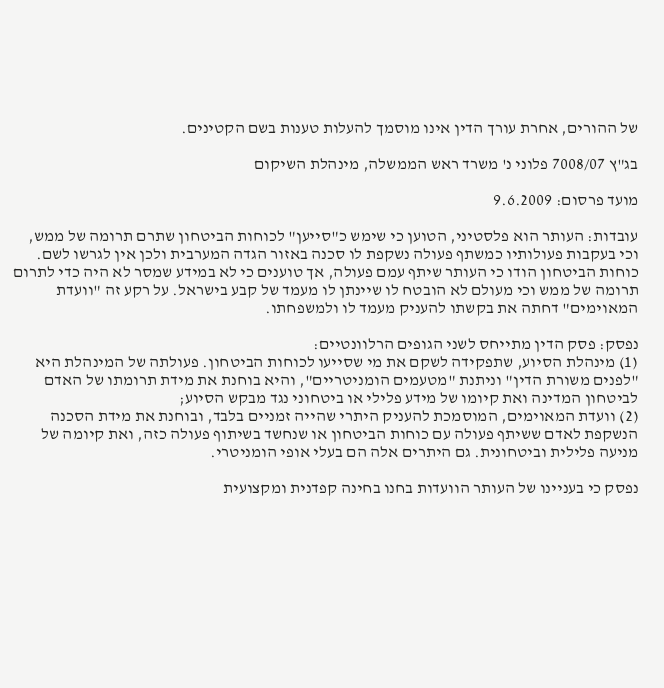של ההורים, אחרת עורך הדין אינו מוסמך להעלות טענות בשם הקטינים.

בג"ץ 7008/07 פלוני נ' משרד ראש הממשלה, מינהלת השיקום

מועד פרסום: 9.6.2009

עובדות: העותר הוא פלסטיני, הטוען כי שימש כ"סייען" לכוחות הביטחון שתרם תרומה של ממש, וכי בעקבות פעולותיו כמשתף פעולה נשקפת לו סכנה באזור הגדה המערבית ולכן אין לגרשו לשם. כוחות הביטחון הודו כי העותר שיתף עמם פעולה, אך טוענים כי לא במידע שמסר לא היה כדי לתרום תרומה של ממש וכי מעולם לא הובטח לו שיינתן לו מעמד של קבע בישראל. על רקע זה "וועדת המאוימים" דחתה את בקשתו להעניק מעמד לו ולמשפחתו.

נפסק: פסק הדין מתייחס לשני הגופים הרלוונטיים:
(1) מינהלת הסיוע, שתפקידה לשקם את מי שסייעו לכוחות הביטחון. פעולתה של המינהלת היא "לפנים משורת הדין" וניתנת "מטעמים הומניטריים", והיא בוחנת את מידת תרומתו של האדם לביטחון המדינה ואת קיומו של מידע פלילי או ביטחוני נגד מבקש הסיוע;
(2) וועדת המאוימים, המוסמכת להעניק היתרי שהייה זמניים בלבד, ובוחנת את מידת הסכנה הנשקפת לאדם ששיתף פעולה עם כוחות הביטחון או שנחשד בשיתוף פעולה כזה, ואת קיומה של מניעה פלילית וביטחונית. גם היתרים אלה הם בעלי אופי הומניטרי.

נפסק כי בעניינו של העותר הוועדות בחנו בחינה קפדנית ומקצועית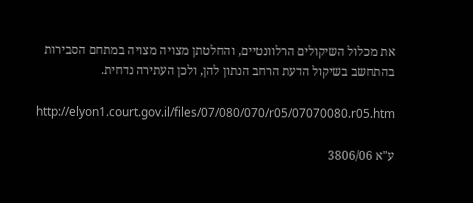את מכלול השיקולים הרלוונטיים, והחלטתן מצויה מצויה במתחם הסבירות בהתחשב בשיקול הדעת הרחב הנתון להן, ולכן העתירה נדחית.

http://elyon1.court.gov.il/files/07/080/070/r05/07070080.r05.htm

ע"א 3806/06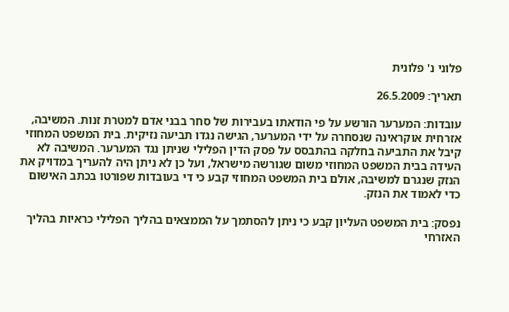פלוני נ' פלונית

תאריך: 26.5.2009

עובדות: המערער הורשע על פי הודאתו בעבירות של סחר בבני אדם למטרת זנות. המשיבה, אזרחית אוקראינה שנסחרה על ידי המערער, הגישה נגדו תביעה נזיקית. בית המשפט המחוזי קיבל את התביעה בחלקה בהתבסס על פסק הדין הפלילי שניתן נגד המערער. המשיבה לא העידה בבית המשפט המחוזי משום שגורשה מישראל, ועל כן לא ניתן היה להעריך במדויק את הנזק שנגרם למשיבה, אולם בית המשפט המחוזי קבע כי די בעובדות שפורטו בכתב האישום כדי לאמוד את הנזק.

נפסק: בית המשפט העליון קבע כי ניתן להסתמך על הממצאים בהליך הפלילי כראיות בהליך האזרחי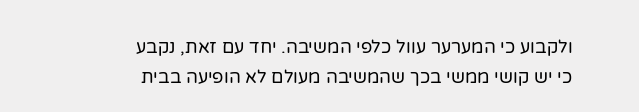ולקבוע כי המערער עוול כלפי המשיבה. יחד עם זאת, נקבע כי יש קושי ממשי בכך שהמשיבה מעולם לא הופיעה בבית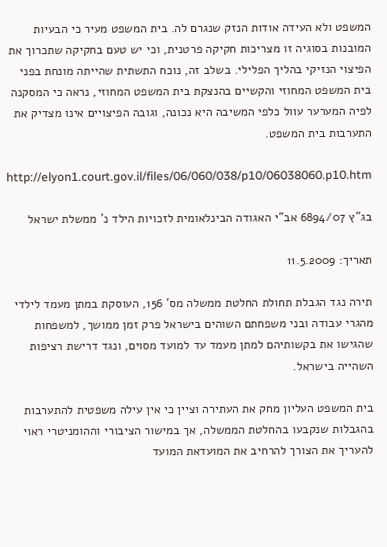המשפט ולא העידה אודות הנזק שנגרם לה. בית המשפט מעיר כי הבעיות המובנות בסוגיה זו מצריכות חקיקה פרטנית, וכי יש טעם בחקיקה שתכרוך את הפיצוי הנזיקי בהליך הפלילי. בשלב זה, נוכח התשתית שהייתה מונחת בפני בית המשפט המחוזי והקשיים בהנצקת בית המשפט המחוזי, נראה כי המסקנה לפיה המערער עוול כלפי המשיבה היא נכונה, וגובה הפיצויים אינו מצדיק את התערבות בית המשפט.

http://elyon1.court.gov.il/files/06/060/038/p10/06038060.p10.htm

בג"ץ 6894/07 אב"י האגודה הבינלאומית לזכויות הילד נ' ממשלת ישראל

תאריך: 11.5.2009

תירה נגד הגבלת תחולת החלטת ממשלה מס' 156, העוסקת במתן מעמד לילדי מהגרי עבודה ובני משפחתם השוהים בישראל פרק זמן ממושך, למשפחות שהגישו את בקשותיהם למתן מעמד עד למועד מסוים, ונגד דרישת רציפות השהייה בישראל.

בית המשפט העליון מחק את העתירה וציין כי אין עילה משפטית להתערבות בהגבלות שנקבעו בהחלטת הממשלה, אך במישור הציבורי וההומניטרי ראוי להעריך את הצורך להרחיב את המועדאת המועד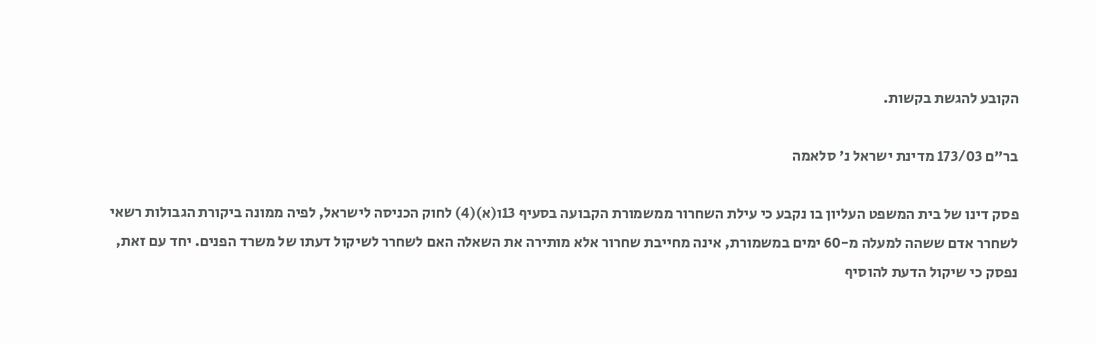הקובע להגשת בקשות.

בר"ם 173/03 מדינת ישראל נ' סלאמה

פסק דינו של בית המשפט העליון בו נקבע כי עילת השחרור ממשמורת הקבועה בסעיף 13ו(א)(4) לחוק הכניסה לישראל, לפיה ממונה ביקורת הגבולות רשאי לשחרר אדם ששהה למעלה מ-60 ימים במשמורת, אינה מחייבת שחרור אלא מותירה את השאלה האם לשחרר לשיקול דעתו של משרד הפנים. יחד עם זאת, נפסק כי שיקול הדעת להוסיף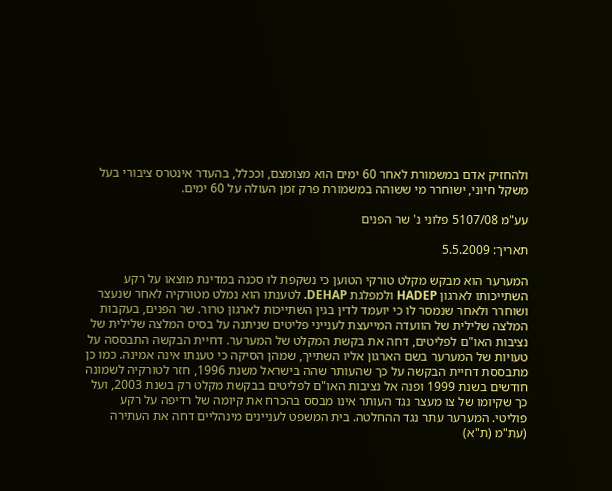ולהחזיק אדם במשמורת לאחר 60 ימים הוא מצומצם, וככלל, בהעדר אינטרס ציבורי בעל משקל חיוני, ישוחרר מי ששוהה במשמורת פרק זמן העולה על 60 ימים.

עע"מ 5107/08 פלוני נ' שר הפנים

תאריך: 5.5.2009

המערער הוא מבקש מקלט טורקי הטוען כי נשקפת לו סכנה במדינת מוצאו על רקע השתייכותו לארגון HADEP ולמפלגת DEHAP. לטענתו הוא נמלט מטורקיה לאחר שנעצר ושוחרר ולאחר שנמסר לו כי יועמד לדין בגין השתייכות לארגון טרור. שר הפנים, בעקבות המלצה שלילית של הוועדה המייעצת לענייני פליטים שניתנה על בסיס המלצה שלילית של נציבות האו"ם לפליטים, דחה את בקשת המקלט של המערער. דחיית הבקשה התבססה על טעויות של המערער בשם הארגון אליו השתייך, שמהן הסיקה כי טענתו אינה אמינה. כמו כן מתבססת דחיית הבקשה על כך שהעותר שהה בישראל משנת 1996, חזר לטורקיה לשמונה חודשים בשנת 1999 ופנה אל נציבות האו"ם לפליטים בבקשת מקלט רק בשנת 2003, ועל כך שקיומו של צו מעצר נגד העותר אינו מבסס בהכרח את קיומה של רדיפה על רקע פוליטי. המערער עתר נגד ההחלטה. בית המשפט לעניינים מינהליים דחה את העתירה (עת"מ (ת"א)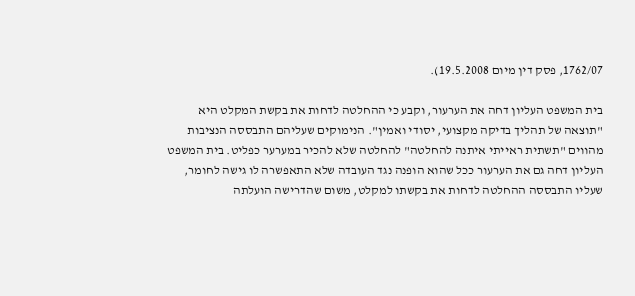1762/07, פסק דין מיום 19.5.2008).

בית המשפט העליון דחה את הערעור, וקבע כי ההחלטה לדחות את בקשת המקלט היא "תוצאה של תהליך בדיקה מקצועי, יסודי ואמין". הנימוקים שעליהם התבססה הנציבות מהווים "תשתית ראייתי איתנה להחלטה" להחלטה שלא להכיר במערער כפליט. בית המשפט העליון דחה גם את הערעור ככל שהוא הופנה נגד העובדה שלא התאפשרה לו גישה לחומר, שעליו התבססה ההחלטה לדחות את בקשתו למקלט, משום שהדרישה הועלתה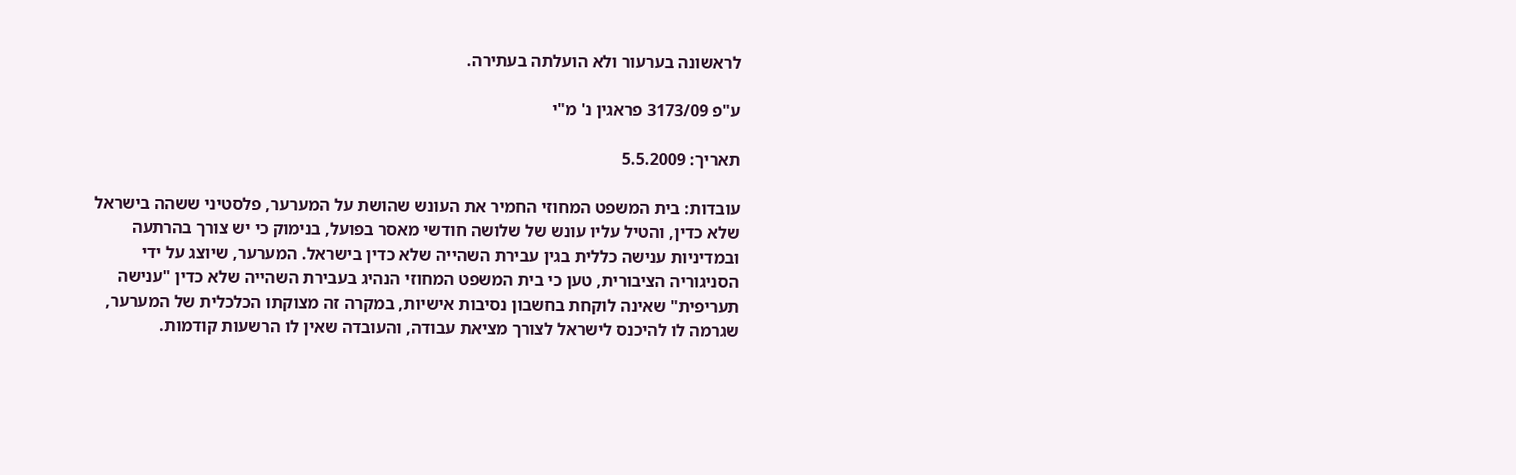לראשונה בערעור ולא הועלתה בעתירה.

ע"פ 3173/09 פראגין נ' מ"י

תאריך: 5.5.2009

עובדות: בית המשפט המחוזי החמיר את העונש שהושת על המערער, פלסטיני ששהה בישראל שלא כדין, והטיל עליו עונש של שלושה חודשי מאסר בפועל, בנימוק כי יש צורך בהרתעה ובמדיניות ענישה כללית בגין עבירת השהייה שלא כדין בישראל. המערער, שיוצג על ידי הסניגוריה הציבורית, טען כי בית המשפט המחוזי הנהיג בעבירת השהייה שלא כדין "ענישה תעריפית" שאינה לוקחת בחשבון נסיבות אישיות, במקרה זה מצוקתו הכלכלית של המערער, שגרמה לו להיכנס לישראל לצורך מציאת עבודה, והעובדה שאין לו הרשעות קודמות.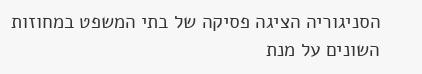הסניגוריה הציגה פסיקה של בתי המשפט במחוזות השונים על מנת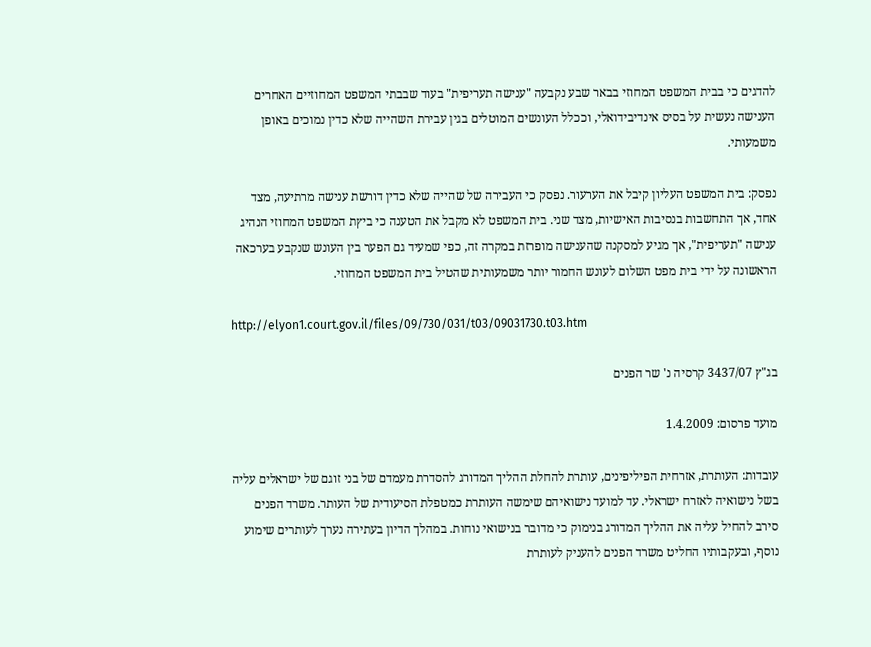להדגים כי בבית המשפט המחוזי בבאר שבע נקבעה "ענישה תעריפית" בעוד שבבתי המשפט המחוזיים האחרים הענישה נעשית על בסיס אינדיבידואלי, וככלל העונשים המוטלים בגין עבירת השהייה שלא כדין נמוכים באופן משמעותי.

נפסק: בית המשפט העליון קיבל את הערעור. נפסק כי העבירה של שהייה שלא כדין דורשת ענישה מרתיעה, מצד אחד, אך התחשבות בנסיבות האישיות, מצד שני. בית המשפט לא מקבל את הטענה כי ביץת המשפט המחוזי הנהיג ענישה "תעריפית", אך מגיע למסקנה שהענישה מופרזת במקרה זה, כפי שמעיד גם הפער בין העונש שנקבע בערכאה הראשונה על ידי בית מפט השלום לעונש החמור יותר משמעותית שהטיל בית המשפט המחוזי.

http://elyon1.court.gov.il/files/09/730/031/t03/09031730.t03.htm

בג"ץ 3437/07 קרסיה נ' שר הפנים

מועד פרסום: 1.4.2009

עובדות: העותרת, אזרחית הפיליפינים, עותרת להחלת ההליך המדורג להסדרת מעמדם של בני זוגם של ישראלים עליה בשל נישואיה לאזרח ישראלי. עד למועד נישואיהם שימשה העותרת כמטפלת הסיעודית של העותר. משרד הפנים סירב להחיל עליה את ההליך המדורג בנימוק כי מדובר בנישואי נוחות. במהלך הדיון בעתירה נערך לעותרים שימוע נוסף, ובעקבותיו החליט משרד הפנים להעניק לעותרת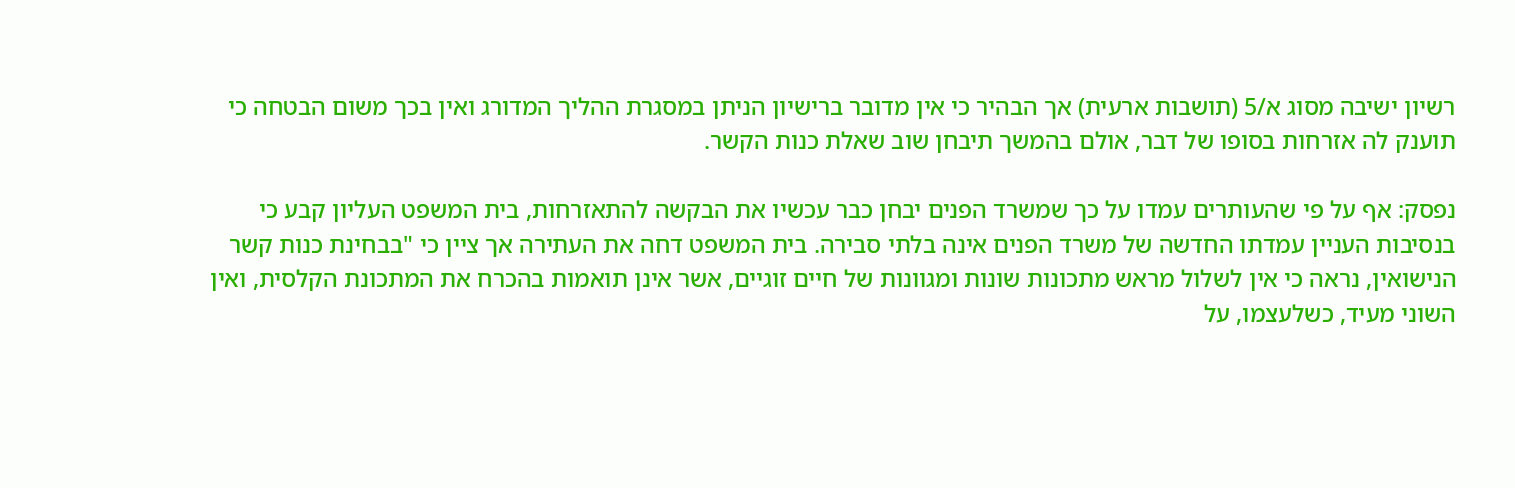רשיון ישיבה מסוג א/5 (תושבות ארעית) אך הבהיר כי אין מדובר ברישיון הניתן במסגרת ההליך המדורג ואין בכך משום הבטחה כי תוענק לה אזרחות בסופו של דבר, אולם בהמשך תיבחן שוב שאלת כנות הקשר.

נפסק: אף על פי שהעותרים עמדו על כך שמשרד הפנים יבחן כבר עכשיו את הבקשה להתאזרחות, בית המשפט העליון קבע כי בנסיבות העניין עמדתו החדשה של משרד הפנים אינה בלתי סבירה. בית המשפט דחה את העתירה אך ציין כי "בבחינת כנות קשר הנישואין, נראה כי אין לשלול מראש מתכונות שונות ומגוונות של חיים זוגיים, אשר אינן תואמות בהכרח את המתכונת הקלסית, ואין השוני מעיד, כשלעצמו, על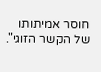חוסר אמיתותו של הקשר הזוגי".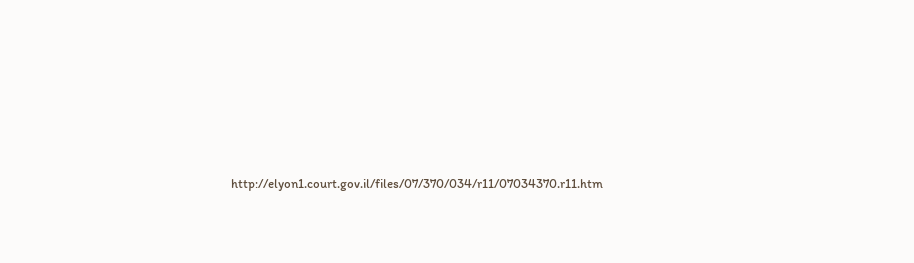http://elyon1.court.gov.il/files/07/370/034/r11/07034370.r11.htm